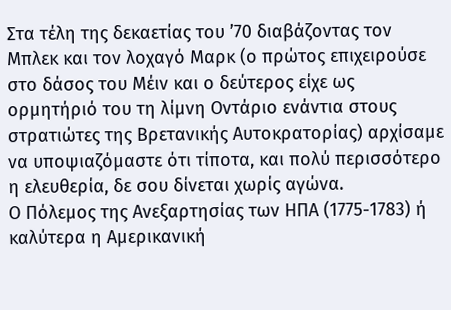Στα τέλη της δεκαετίας του ’70 διαβάζοντας τον Μπλεκ και τον λοχαγό Μαρκ (ο πρώτος επιχειρούσε στο δάσος του Μέιν και ο δεύτερος είχε ως ορμητήριό του τη λίμνη Οντάριο ενάντια στους στρατιώτες της Βρετανικής Αυτοκρατορίας) αρχίσαμε να υποψιαζόμαστε ότι τίποτα, και πολύ περισσότερο η ελευθερία, δε σου δίνεται χωρίς αγώνα.
Ο Πόλεμος της Ανεξαρτησίας των ΗΠΑ (1775-1783) ή καλύτερα η Αμερικανική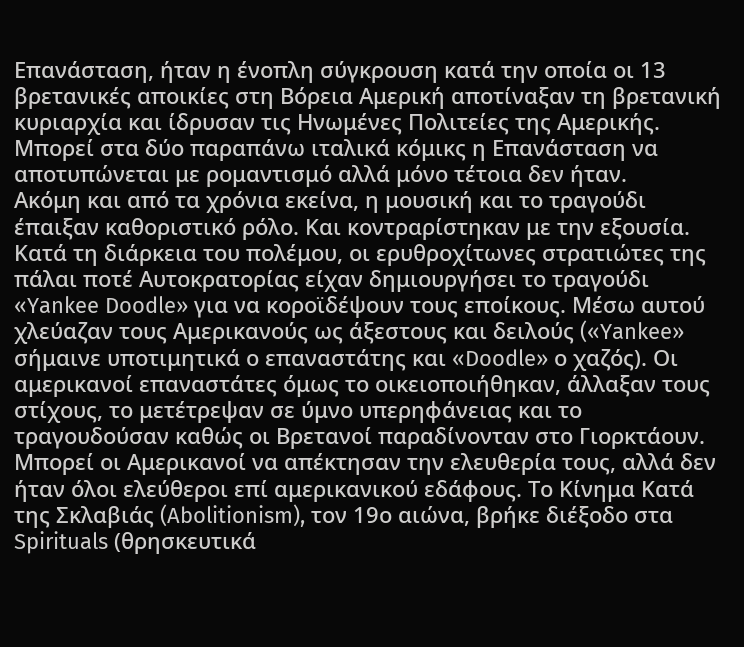Επανάσταση, ήταν η ένοπλη σύγκρουση κατά την οποία οι 13 βρετανικές αποικίες στη Βόρεια Αμερική αποτίναξαν τη βρετανική κυριαρχία και ίδρυσαν τις Ηνωμένες Πολιτείες της Αμερικής. Μπορεί στα δύο παραπάνω ιταλικά κόμικς η Επανάσταση να αποτυπώνεται με ρομαντισμό αλλά μόνο τέτοια δεν ήταν.
Ακόμη και από τα χρόνια εκείνα, η μουσική και το τραγούδι έπαιξαν καθοριστικό ρόλο. Και κοντραρίστηκαν με την εξουσία. Κατά τη διάρκεια του πολέμου, οι ερυθροχίτωνες στρατιώτες της πάλαι ποτέ Αυτοκρατορίας είχαν δημιουργήσει το τραγούδι «Yankee Doodle» για να κοροϊδέψουν τους εποίκους. Μέσω αυτού χλεύαζαν τους Αμερικανούς ως άξεστους και δειλούς («Yankee» σήμαινε υποτιμητικά ο επαναστάτης και «Doodle» ο χαζός). Οι αμερικανοί επαναστάτες όμως το οικειοποιήθηκαν, άλλαξαν τους στίχους, το μετέτρεψαν σε ύμνο υπερηφάνειας και το τραγουδούσαν καθώς οι Βρετανοί παραδίνονταν στο Γιορκτάουν.
Μπορεί οι Αμερικανοί να απέκτησαν την ελευθερία τους, αλλά δεν ήταν όλοι ελεύθεροι επί αμερικανικού εδάφους. Το Κίνημα Κατά της Σκλαβιάς (Abolitionism), τον 19ο αιώνα, βρήκε διέξοδο στα Spirituals (θρησκευτικά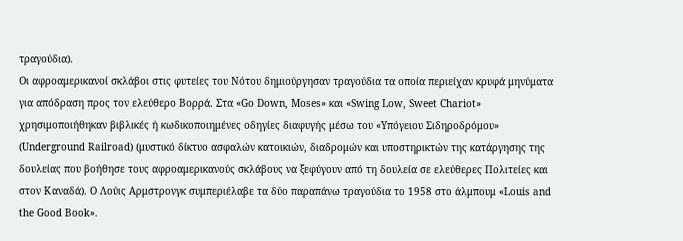τραγούδια).
Οι αφροαμερικανοί σκλάβοι στις φυτείες του Νότου δημιούργησαν τραγούδια τα οποία περιείχαν κρυφά μηνύματα για απόδραση προς τον ελεύθερο Βορρά. Στα «Go Down, Moses» και «Swing Low, Sweet Chariot» χρησιμοποιήθηκαν βιβλικές ή κωδικοποιημένες οδηγίες διαφυγής μέσω του «Υπόγειου Σιδηροδρόμου» (Underground Railroad) (μυστικό δίκτυο ασφαλών κατοικιών, διαδρομών και υποστηρικτών της κατάργησης της δουλείας που βοήθησε τους αφροαμερικανούς σκλάβους να ξεφύγουν από τη δουλεία σε ελεύθερες Πολιτείες και στον Καναδά). Ο Λούις Αρμστρονγκ συμπεριέλαβε τα δύο παραπάνω τραγούδια το 1958 στο άλμπουμ «Louis and the Good Book».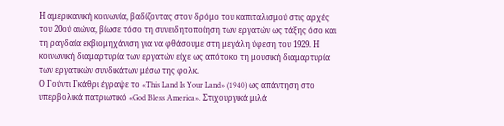Η αμερικανική κοινωνία, βαδίζοντας στον δρόμο του καπιταλισμού στις αρχές του 20ού αιώνα, βίωσε τόσο τη συνειδητοποίηση των εργατών ως τάξης όσο και τη ραγδαία εκβιομηχάνιση για να φθάσουμε στη μεγάλη ύφεση του 1929. Η κοινωνική διαμαρτυρία των εργατών είχε ως απότοκο τη μουσική διαμαρτυρία των εργατικών συνδικάτων μέσω της φολκ.
Ο Γούντι Γκάθρι έγραψε το «This Land Is Your Land» (1940) ως απάντηση στο υπερβολικά πατριωτικό «God Bless America». Στιχουργικά μιλά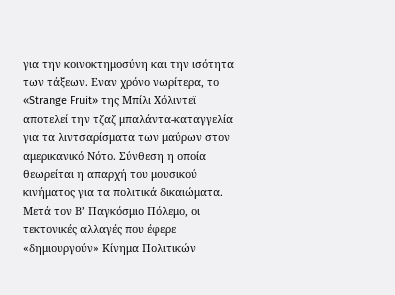για την κοινοκτημοσύνη και την ισότητα των τάξεων. Εναν χρόνο νωρίτερα, το «Strange Fruit» της Μπίλι Χόλιντεϊ αποτελεί την τζαζ μπαλάντα-καταγγελία για τα λιντσαρίσματα των μαύρων στον αμερικανικό Νότο. Σύνθεση η οποία θεωρείται η απαρχή του μουσικού κινήματος για τα πολιτικά δικαιώματα.
Μετά τον Β’ Παγκόσμιο Πόλεμο, οι τεκτονικές αλλαγές που έφερε «δημιουργούν» Κίνημα Πολιτικών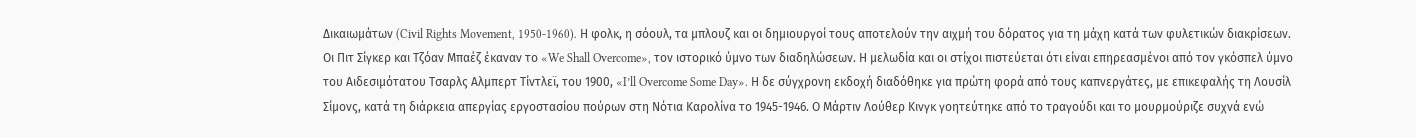Δικαιωμάτων (Civil Rights Movement, 1950-1960). Η φολκ, η σόουλ, τα μπλουζ και οι δημιουργοί τους αποτελούν την αιχμή του δόρατος για τη μάχη κατά των φυλετικών διακρίσεων. Οι Πιτ Σίγκερ και Τζόαν Μπαέζ έκαναν το «We Shall Overcome», τον ιστορικό ύμνο των διαδηλώσεων. Η μελωδία και οι στίχοι πιστεύεται ότι είναι επηρεασμένοι από τον γκόσπελ ύμνο του Αιδεσιμότατου Τσαρλς Αλμπερτ Τίντλεϊ, του 1900, «I’ll Overcome Some Day». Η δε σύγχρονη εκδοχή διαδόθηκε για πρώτη φορά από τους καπνεργάτες, με επικεφαλής τη Λουσίλ Σίμονς, κατά τη διάρκεια απεργίας εργοστασίου πούρων στη Νότια Καρολίνα το 1945-1946. Ο Μάρτιν Λούθερ Κινγκ γοητεύτηκε από το τραγούδι και το μουρμούριζε συχνά ενώ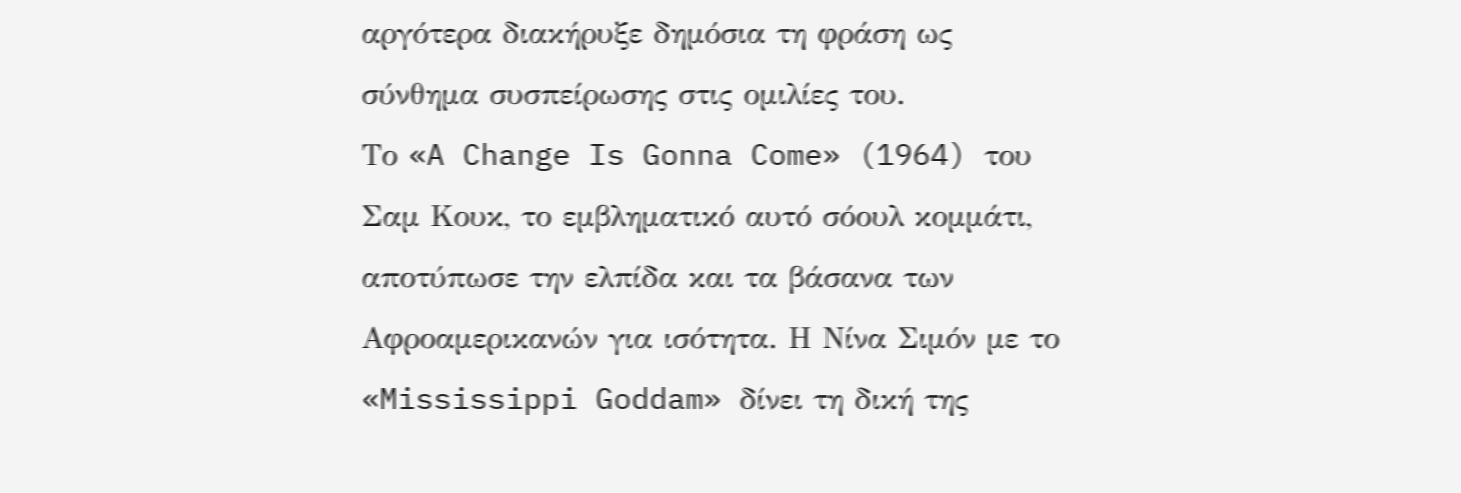αργότερα διακήρυξε δημόσια τη φράση ως σύνθημα συσπείρωσης στις ομιλίες του.
Το «A Change Is Gonna Come» (1964) του Σαμ Κουκ, το εμβληματικό αυτό σόουλ κομμάτι, αποτύπωσε την ελπίδα και τα βάσανα των Αφροαμερικανών για ισότητα. Η Νίνα Σιμόν με το «Mississippi Goddam» δίνει τη δική της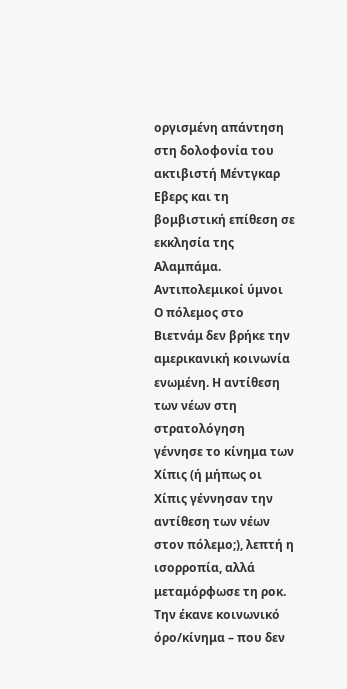οργισμένη απάντηση στη δολοφονία του ακτιβιστή Μέντγκαρ Εβερς και τη βομβιστική επίθεση σε εκκλησία της Αλαμπάμα.
Αντιπολεμικοί ύμνοι
Ο πόλεμος στο Βιετνάμ δεν βρήκε την αμερικανική κοινωνία ενωμένη. Η αντίθεση των νέων στη στρατολόγηση γέννησε το κίνημα των Χίπις (ή μήπως οι Χίπις γέννησαν την αντίθεση των νέων στον πόλεμο;), λεπτή η ισορροπία, αλλά μεταμόρφωσε τη ροκ. Την έκανε κοινωνικό όρο/κίνημα – που δεν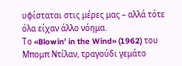υφίσταται στις μέρες μας – αλλά τότε όλα είχαν άλλο νόημα.
Το «Blowin’ in the Wind» (1962) του Μπομπ Ντίλαν, τραγούδι γεμάτο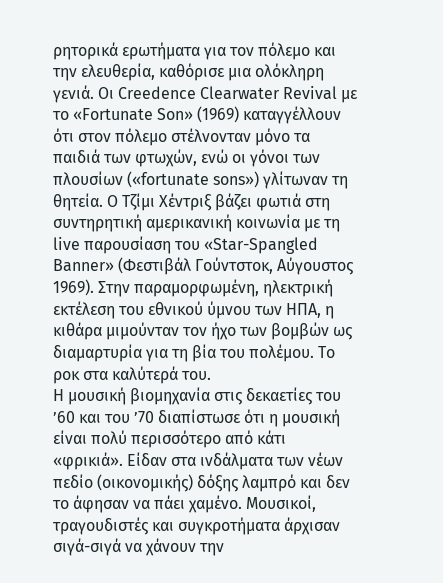ρητορικά ερωτήματα για τον πόλεμο και την ελευθερία, καθόρισε μια ολόκληρη γενιά. Οι Creedence Clearwater Revival με το «Fortunate Son» (1969) καταγγέλλουν ότι στον πόλεμο στέλνονταν μόνο τα παιδιά των φτωχών, ενώ οι γόνοι των πλουσίων («fortunate sons») γλίτωναν τη θητεία. Ο Τζίμι Χέντριξ βάζει φωτιά στη συντηρητική αμερικανική κοινωνία με τη live παρουσίαση του «Star-Spangled Banner» (Φεστιβάλ Γούντστοκ, Αύγουστος 1969). Στην παραμορφωμένη, ηλεκτρική εκτέλεση του εθνικού ύμνου των ΗΠΑ, η κιθάρα μιμούνταν τον ήχο των βομβών ως διαμαρτυρία για τη βία του πολέμου. Το ροκ στα καλύτερά του.
Η μουσική βιομηχανία στις δεκαετίες του ’60 και του ’70 διαπίστωσε ότι η μουσική είναι πολύ περισσότερο από κάτι «φρικιά». Είδαν στα ινδάλματα των νέων πεδίο (οικονομικής) δόξης λαμπρό και δεν το άφησαν να πάει χαμένο. Μουσικοί, τραγουδιστές και συγκροτήματα άρχισαν σιγά-σιγά να χάνουν την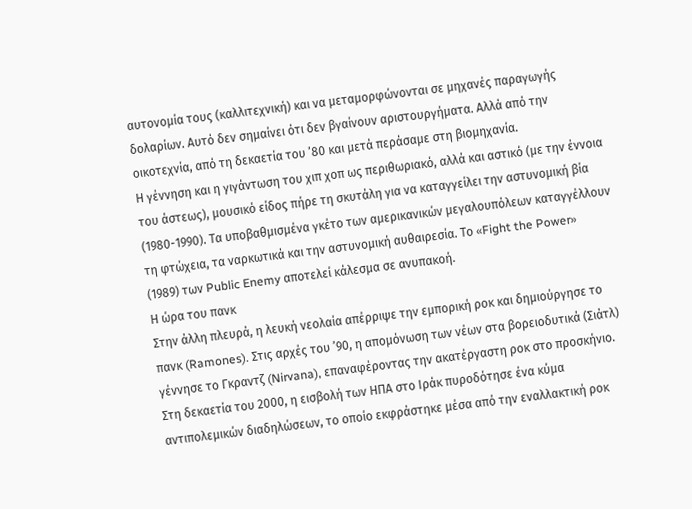αυτονομία τους (καλλιτεχνική) και να μεταμορφώνονται σε μηχανές παραγωγής δολαρίων. Αυτό δεν σημαίνει ότι δεν βγαίνουν αριστουργήματα. Αλλά από την οικοτεχνία, από τη δεκαετία του ’80 και μετά περάσαμε στη βιομηχανία.
Η γέννηση και η γιγάντωση του χιπ χοπ ως περιθωριακό, αλλά και αστικό (με την έννοια του άστεως), μουσικό είδος πήρε τη σκυτάλη για να καταγγείλει την αστυνομική βία (1980-1990). Τα υποβαθμισμένα γκέτο των αμερικανικών μεγαλουπόλεων καταγγέλλουν τη φτώχεια, τα ναρκωτικά και την αστυνομική αυθαιρεσία. Το «Fight the Power» (1989) των Public Enemy αποτελεί κάλεσμα σε ανυπακοή.
Η ώρα του πανκ
Στην άλλη πλευρά, η λευκή νεολαία απέρριψε την εμπορική ροκ και δημιούργησε το πανκ (Ramones). Στις αρχές του ’90, η απομόνωση των νέων στα βορειοδυτικά (Σιάτλ) γέννησε το Γκραντζ (Nirvana), επαναφέροντας την ακατέργαστη ροκ στο προσκήνιο.
Στη δεκαετία του 2000, η εισβολή των ΗΠΑ στο Ιράκ πυροδότησε ένα κύμα αντιπολεμικών διαδηλώσεων, το οποίο εκφράστηκε μέσα από την εναλλακτική ροκ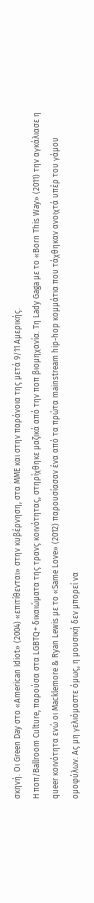σκηνή. Οι Green Day στο «American Idiot» (2004) «επιτίθενται» στην κυβέρνηση, στα ΜΜΕ και στην παράνοια της μετά 9/11 Αμερικής.
Η ποπ/Ballroom Culture, παρούσα στα LGBTQ+ δικαιώματα της τρανς κοινότητας, στηρίχθηκε μαζικά από την ποπ βιομηχανία. Τη Lady Gaga με το «Born This Way» (2011) την αγκάλιασε η queer κοινότητα ενώ οι Macklemore & Ryan Lewis με το «Same Love» (2012) παρουσίασαν ένα από τα πρώτα mainstream hip-hop κομμάτια που τάχθηκαν ανοιχτά υπέρ του γάμου ομοφύλων. Ας μη γελιόμαστε όμως, η μουσική δεν μπορεί να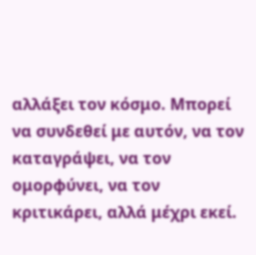αλλάξει τον κόσμο. Μπορεί να συνδεθεί με αυτόν, να τον καταγράψει, να τον ομορφύνει, να τον κριτικάρει, αλλά μέχρι εκεί.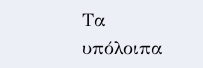Τα υπόλοιπα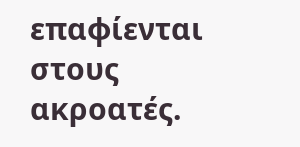επαφίενται στους ακροατές.